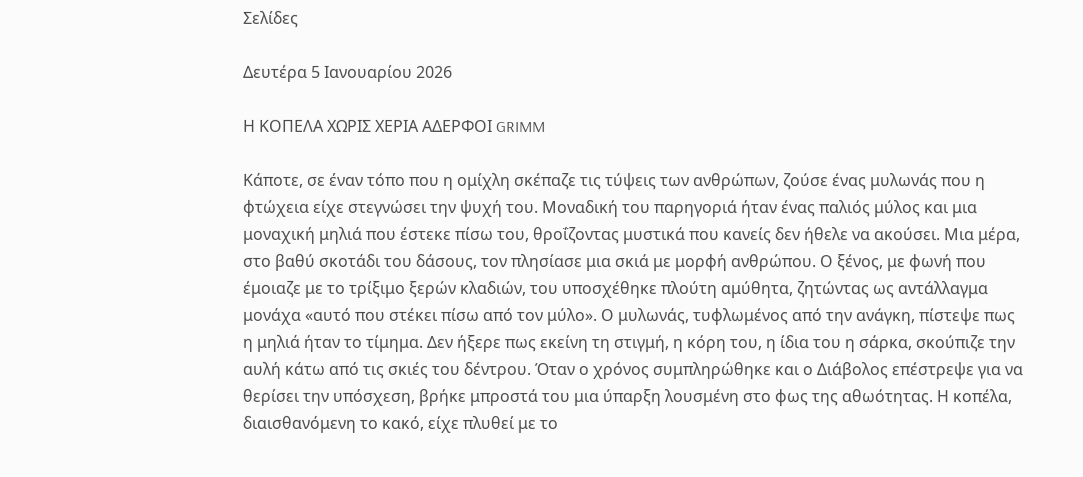Σελίδες

Δευτέρα 5 Ιανουαρίου 2026

Η ΚΟΠΕΛΑ ΧΩΡΙΣ ΧΕΡΙΑ ΑΔΕΡΦΟΙ GRIMM

Κάποτε, σε έναν τόπο που η ομίχλη σκέπαζε τις τύψεις των ανθρώπων, ζούσε ένας μυλωνάς που η φτώχεια είχε στεγνώσει την ψυχή του. Μοναδική του παρηγοριά ήταν ένας παλιός μύλος και μια μοναχική μηλιά που έστεκε πίσω του, θροΐζοντας μυστικά που κανείς δεν ήθελε να ακούσει. Μια μέρα, στο βαθύ σκοτάδι του δάσους, τον πλησίασε μια σκιά με μορφή ανθρώπου. Ο ξένος, με φωνή που έμοιαζε με το τρίξιμο ξερών κλαδιών, του υποσχέθηκε πλούτη αμύθητα, ζητώντας ως αντάλλαγμα μονάχα «αυτό που στέκει πίσω από τον μύλο». Ο μυλωνάς, τυφλωμένος από την ανάγκη, πίστεψε πως η μηλιά ήταν το τίμημα. Δεν ήξερε πως εκείνη τη στιγμή, η κόρη του, η ίδια του η σάρκα, σκούπιζε την αυλή κάτω από τις σκιές του δέντρου. Όταν ο χρόνος συμπληρώθηκε και ο Διάβολος επέστρεψε για να θερίσει την υπόσχεση, βρήκε μπροστά του μια ύπαρξη λουσμένη στο φως της αθωότητας. Η κοπέλα, διαισθανόμενη το κακό, είχε πλυθεί με το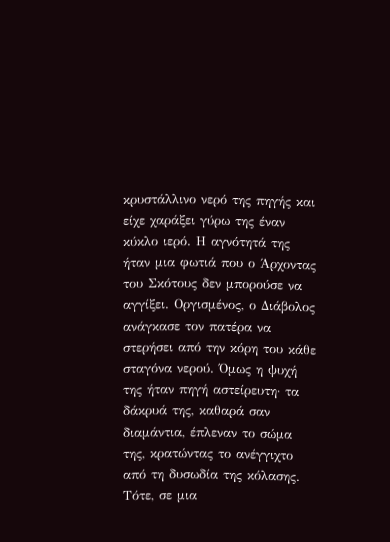κρυστάλλινο νερό της πηγής και είχε χαράξει γύρω της έναν κύκλο ιερό. Η αγνότητά της ήταν μια φωτιά που ο Άρχοντας του Σκότους δεν μπορούσε να αγγίξει. Οργισμένος, ο Διάβολος ανάγκασε τον πατέρα να στερήσει από την κόρη του κάθε σταγόνα νερού. Όμως η ψυχή της ήταν πηγή αστείρευτη· τα δάκρυά της, καθαρά σαν διαμάντια, έπλεναν το σώμα της, κρατώντας το ανέγγιχτο από τη δυσωδία της κόλασης. Τότε, σε μια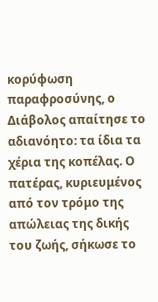κορύφωση παραφροσύνης, ο Διάβολος απαίτησε το αδιανόητο: τα ίδια τα χέρια της κοπέλας. Ο πατέρας, κυριευμένος από τον τρόμο της απώλειας της δικής του ζωής, σήκωσε το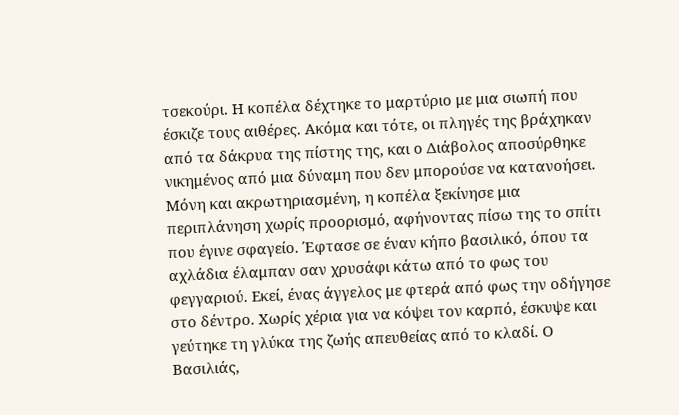τσεκούρι. Η κοπέλα δέχτηκε το μαρτύριο με μια σιωπή που έσκιζε τους αιθέρες. Ακόμα και τότε, οι πληγές της βράχηκαν από τα δάκρυα της πίστης της, και ο Διάβολος αποσύρθηκε νικημένος από μια δύναμη που δεν μπορούσε να κατανοήσει. Μόνη και ακρωτηριασμένη, η κοπέλα ξεκίνησε μια περιπλάνηση χωρίς προορισμό, αφήνοντας πίσω της το σπίτι που έγινε σφαγείο. Έφτασε σε έναν κήπο βασιλικό, όπου τα αχλάδια έλαμπαν σαν χρυσάφι κάτω από το φως του φεγγαριού. Εκεί, ένας άγγελος με φτερά από φως την οδήγησε στο δέντρο. Χωρίς χέρια για να κόψει τον καρπό, έσκυψε και γεύτηκε τη γλύκα της ζωής απευθείας από το κλαδί. Ο Βασιλιάς,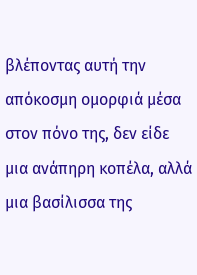βλέποντας αυτή την απόκοσμη ομορφιά μέσα στον πόνο της, δεν είδε μια ανάπηρη κοπέλα, αλλά μια βασίλισσα της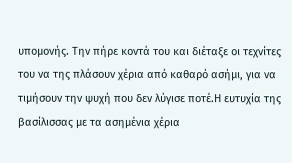υπομονής. Την πήρε κοντά του και διέταξε οι τεχνίτες του να της πλάσουν χέρια από καθαρό ασήμι, για να τιμήσουν την ψυχή που δεν λύγισε ποτέ.Η ευτυχία της βασίλισσας με τα ασημένια χέρια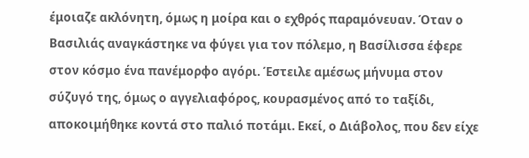έμοιαζε ακλόνητη, όμως η μοίρα και ο εχθρός παραμόνευαν. Όταν ο Βασιλιάς αναγκάστηκε να φύγει για τον πόλεμο, η Βασίλισσα έφερε στον κόσμο ένα πανέμορφο αγόρι. Έστειλε αμέσως μήνυμα στον σύζυγό της, όμως ο αγγελιαφόρος, κουρασμένος από το ταξίδι, αποκοιμήθηκε κοντά στο παλιό ποτάμι. Εκεί, ο Διάβολος, που δεν είχε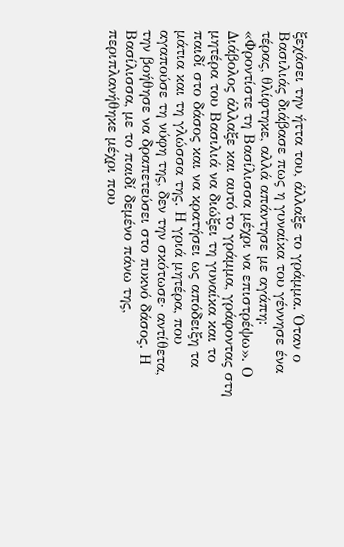ξεχάσει την ήττα του, άλλαξε το γράμμα. Όταν ο Βασιλιάς διάβασε πως η γυναίκα του γέννησε ένα τέρας, θλίφτηκε, αλλά απάντησε με αγάπη: «Φροντίστε τη Βασίλισσα μέχρι να επιστρέψω». Ο Διάβολος άλλαξε και αυτό το γράμμα, γράφοντας στη μητέρα του Βασιλιά να διώξει τη γυναίκα και το παιδί στο δάσος και να κρατήσει ως απόδειξη τα μάτια και τη γλώσσα της. Η γριά μητέρα, που αγαπούσε τη νύφη της, δεν την σκότωσε· αντίθετα, την βοήθησε να δραπετεύσει στο πυκνό δάσος. Η Βασίλισσα, με το παιδί δεμένο πάνω της, περιπλανήθηκε μέχρι που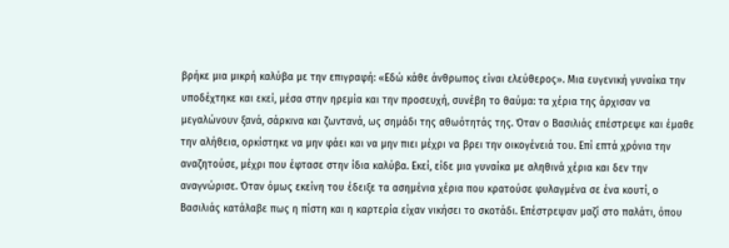βρήκε μια μικρή καλύβα με την επιγραφή: «Εδώ κάθε άνθρωπος είναι ελεύθερος». Μια ευγενική γυναίκα την υποδέχτηκε και εκεί, μέσα στην ηρεμία και την προσευχή, συνέβη το θαύμα: τα χέρια της άρχισαν να μεγαλώνουν ξανά, σάρκινα και ζωντανά, ως σημάδι της αθωότητάς της. Όταν ο Βασιλιάς επέστρεψε και έμαθε την αλήθεια, ορκίστηκε να μην φάει και να μην πιει μέχρι να βρει την οικογένειά του. Επί επτά χρόνια την αναζητούσε, μέχρι που έφτασε στην ίδια καλύβα. Εκεί, είδε μια γυναίκα με αληθινά χέρια και δεν την αναγνώρισε. Όταν όμως εκείνη του έδειξε τα ασημένια χέρια που κρατούσε φυλαγμένα σε ένα κουτί, ο Βασιλιάς κατάλαβε πως η πίστη και η καρτερία είχαν νικήσει το σκοτάδι. Επέστρεψαν μαζί στο παλάτι, όπου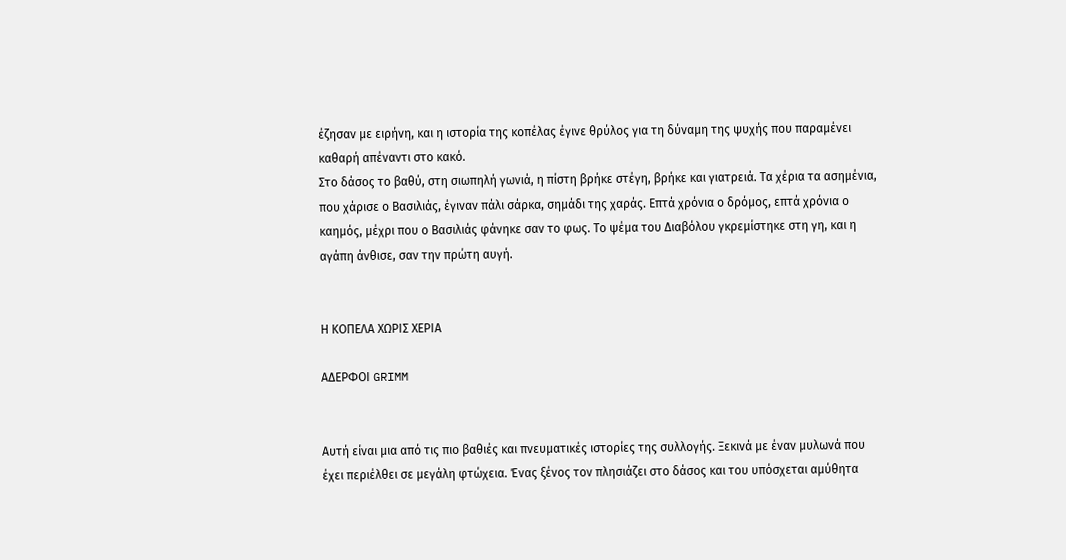έζησαν με ειρήνη, και η ιστορία της κοπέλας έγινε θρύλος για τη δύναμη της ψυχής που παραμένει καθαρή απέναντι στο κακό.
Στο δάσος το βαθύ, στη σιωπηλή γωνιά, η πίστη βρήκε στέγη, βρήκε και γιατρειά. Τα χέρια τα ασημένια, που χάρισε ο Βασιλιάς, έγιναν πάλι σάρκα, σημάδι της χαράς. Επτά χρόνια ο δρόμος, επτά χρόνια ο καημός, μέχρι που ο Βασιλιάς φάνηκε σαν το φως. Το ψέμα του Διαβόλου γκρεμίστηκε στη γη, και η αγάπη άνθισε, σαν την πρώτη αυγή.


Η ΚΟΠΕΛΑ ΧΩΡΙΣ ΧΕΡΙΑ

ΑΔΕΡΦΟΙ GRIMM


Αυτή είναι μια από τις πιο βαθιές και πνευματικές ιστορίες της συλλογής. Ξεκινά με έναν μυλωνά που έχει περιέλθει σε μεγάλη φτώχεια. Ένας ξένος τον πλησιάζει στο δάσος και του υπόσχεται αμύθητα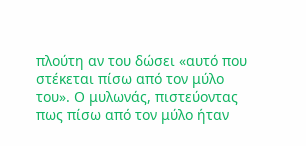πλούτη αν του δώσει «αυτό που στέκεται πίσω από τον μύλο του». Ο μυλωνάς, πιστεύοντας πως πίσω από τον μύλο ήταν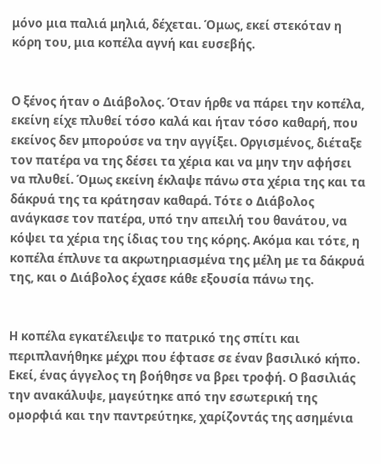μόνο μια παλιά μηλιά, δέχεται. Όμως, εκεί στεκόταν η κόρη του, μια κοπέλα αγνή και ευσεβής.


Ο ξένος ήταν ο Διάβολος. Όταν ήρθε να πάρει την κοπέλα, εκείνη είχε πλυθεί τόσο καλά και ήταν τόσο καθαρή, που εκείνος δεν μπορούσε να την αγγίξει. Οργισμένος, διέταξε τον πατέρα να της δέσει τα χέρια και να μην την αφήσει να πλυθεί. Όμως εκείνη έκλαψε πάνω στα χέρια της και τα δάκρυά της τα κράτησαν καθαρά. Τότε ο Διάβολος ανάγκασε τον πατέρα, υπό την απειλή του θανάτου, να κόψει τα χέρια της ίδιας του της κόρης. Ακόμα και τότε, η κοπέλα έπλυνε τα ακρωτηριασμένα της μέλη με τα δάκρυά της, και ο Διάβολος έχασε κάθε εξουσία πάνω της.


Η κοπέλα εγκατέλειψε το πατρικό της σπίτι και περιπλανήθηκε μέχρι που έφτασε σε έναν βασιλικό κήπο. Εκεί, ένας άγγελος τη βοήθησε να βρει τροφή. Ο βασιλιάς την ανακάλυψε, μαγεύτηκε από την εσωτερική της ομορφιά και την παντρεύτηκε, χαρίζοντάς της ασημένια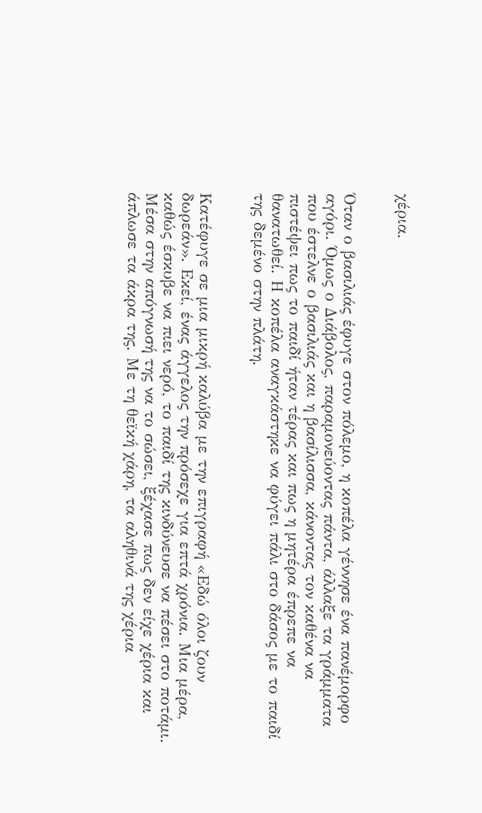χέρια.


Όταν ο βασιλιάς έφυγε στον πόλεμο, η κοπέλα γέννησε ένα πανέμορφο αγόρι. Όμως ο Διάβολος, παραμονεύοντας πάντα, άλλαξε τα γράμματα που έστελνε ο βασιλιάς και η βασίλισσα, κάνοντας τον καθένα να πιστέψει πως το παιδί ήταν τέρας και πως η μητέρα έπρεπε να θανατωθεί. Η κοπέλα αναγκάστηκε να φύγει πάλι στο δάσος με το παιδί της δεμένο στην πλάτη.


Κατέφυγε σε μια μικρή καλύβα με την επιγραφή «Εδώ όλοι ζουν δωρεάν». Εκεί, ένας άγγελος την πρόσεχε για επτά χρόνια. Μια μέρα, καθώς έσκυβε να πιει νερό, το παιδί της κινδύνευσε να πέσει στο ποτάμι. Μέσα στην απόγνωσή της να το σώσει, ξέχασε πως δεν είχε χέρια και άπλωσε τα άκρα της. Με τη θεϊκή χάρη, τα αληθινά της χέρια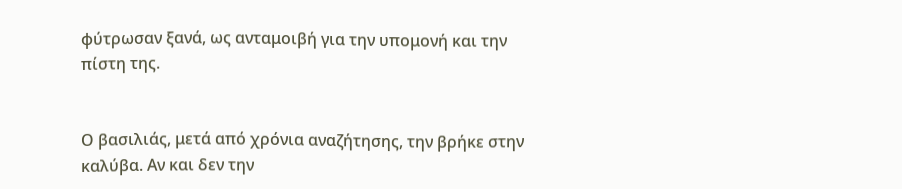φύτρωσαν ξανά, ως ανταμοιβή για την υπομονή και την πίστη της.


Ο βασιλιάς, μετά από χρόνια αναζήτησης, την βρήκε στην καλύβα. Αν και δεν την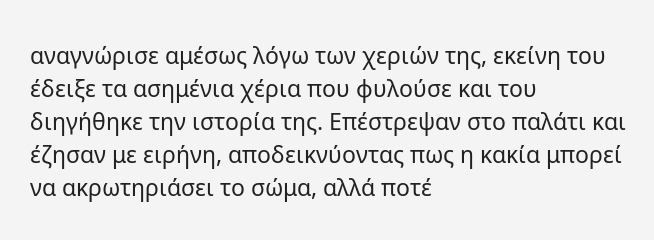αναγνώρισε αμέσως λόγω των χεριών της, εκείνη του έδειξε τα ασημένια χέρια που φυλούσε και του διηγήθηκε την ιστορία της. Επέστρεψαν στο παλάτι και έζησαν με ειρήνη, αποδεικνύοντας πως η κακία μπορεί να ακρωτηριάσει το σώμα, αλλά ποτέ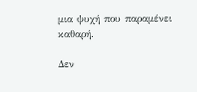μια ψυχή που παραμένει καθαρή.

Δεν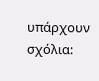υπάρχουν σχόλια: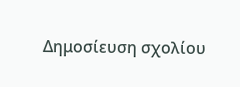Δημοσίευση σχολίου